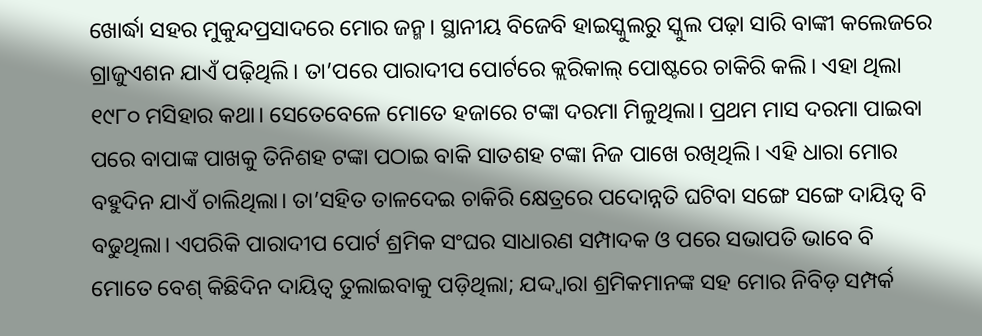ଖୋର୍ଦ୍ଧା ସହର ମୁକୁନ୍ଦପ୍ରସାଦରେ ମୋର ଜନ୍ମ। ସ୍ଥାନୀୟ ବିଜେବି ହାଇସ୍କୁଲରୁ ସ୍କୁଲ ପଢ଼ା ସାରି ବାଙ୍କୀ କଲେଜରେ ଗ୍ରାଜୁଏଶନ ଯାଏଁ ପଢ଼ିଥିଲି। ତା’ପରେ ପାରାଦୀପ ପୋର୍ଟରେ କ୍ଲରିକାଲ୍ ପୋଷ୍ଟରେ ଚାକିରି କଲି। ଏହା ଥିଲା ୧୯୮୦ ମସିହାର କଥା। ସେତେବେଳେ ମୋତେ ହଜାରେ ଟଙ୍କା ଦରମା ମିଳୁଥିଲା। ପ୍ରଥମ ମାସ ଦରମା ପାଇବା ପରେ ବାପାଙ୍କ ପାଖକୁ ତିନିଶହ ଟଙ୍କା ପଠାଇ ବାକି ସାତଶହ ଟଙ୍କା ନିଜ ପାଖେ ରଖିଥିଲି। ଏହି ଧାରା ମୋର ବହୁଦିନ ଯାଏଁ ଚାଲିଥିଲା। ତା’ସହିତ ତାଳଦେଇ ଚାକିରି କ୍ଷେତ୍ରରେ ପଦୋନ୍ନତି ଘଟିବା ସଙ୍ଗେ ସଙ୍ଗେ ଦାୟିତ୍ୱ ବି ବଢୁଥିଲା। ଏପରିକି ପାରାଦୀପ ପୋର୍ଟ ଶ୍ରମିକ ସଂଘର ସାଧାରଣ ସମ୍ପାଦକ ଓ ପରେ ସଭାପତି ଭାବେ ବି ମୋତେ ବେଶ୍ କିଛିଦିନ ଦାୟିତ୍ୱ ତୁଲାଇବାକୁ ପଡ଼ିଥିଲା; ଯଦ୍ଦ୍ବାରା ଶ୍ରମିକମାନଙ୍କ ସହ ମୋର ନିବିଡ଼ ସମ୍ପର୍କ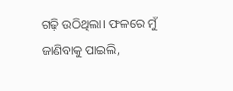ଗଢ଼ି ଉଠିଥିଲା। ଫଳରେ ମୁଁ ଜାଣିବାକୁ ପାଇଲି,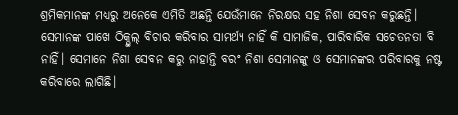ଶ୍ରମିକମାନଙ୍କ ମଧ୍ୟରୁ ଅନେକେ ଏମିତି ଅଛନ୍ତି ଯେଉଁମାନେ ନିରକ୍ଷର ସହ ନିଶା ସେବନ କରୁଛନ୍ତି। ସେମାନଙ୍କ ପାଖେ ଠିକ୍ଭୁଲ୍ ବିଚାର କରିବାର ସାମର୍ଥ୍ୟ ନାହିଁ କି ସାମାଜିକ, ପାରିବାରିକ ସଚେତନତା ବି ନାହିଁ। ସେମାନେ ନିଶା ସେବନ କରୁ ନାହାନ୍ତି ବରଂ ନିଶା ସେମାନଙ୍କୁ ଓ ସେମାନଙ୍କର ପରିବାରକୁ ନଷ୍ଟ କରିବାରେ ଲାଗିଛି।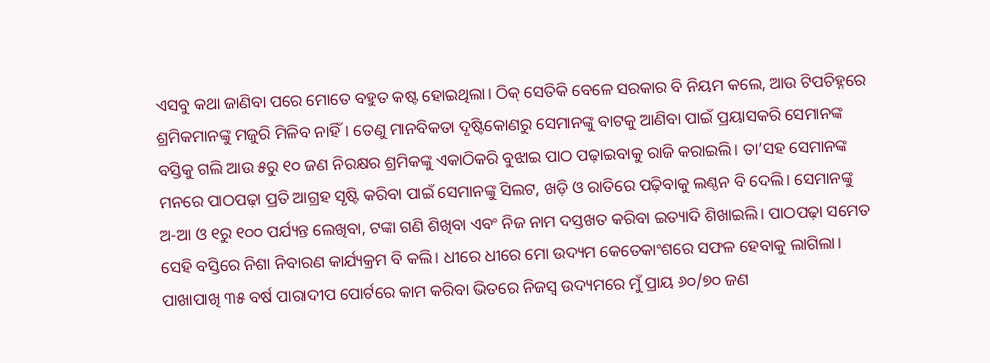ଏସବୁ କଥା ଜାଣିବା ପରେ ମୋତେ ବହୁତ କଷ୍ଟ ହୋଇଥିଲା। ଠିକ୍ ସେତିକି ବେଳେ ସରକାର ବି ନିୟମ କଲେ, ଆଉ ଟିପଚିହ୍ନରେ ଶ୍ରମିକମାନଙ୍କୁ ମଜୁରି ମିଳିବ ନାହିଁ। ତେଣୁ ମାନବିକତା ଦୃଷ୍ଟିକୋଣରୁ ସେମାନଙ୍କୁ ବାଟକୁ ଆଣିବା ପାଇଁ ପ୍ରୟାସକରି ସେମାନଙ୍କ ବସ୍ତିକୁ ଗଲି ଆଉ ୫ରୁ ୧୦ ଜଣ ନିରକ୍ଷର ଶ୍ରମିକଙ୍କୁ ଏକାଠିକରି ବୁଝାଇ ପାଠ ପଢ଼ାଇବାକୁ ରାଜି କରାଇଲି। ତା’ସହ ସେମାନଙ୍କ ମନରେ ପାଠପଢ଼ା ପ୍ରତି ଆଗ୍ରହ ସୃଷ୍ଟି କରିବା ପାଇଁ ସେମାନଙ୍କୁ ସିଲଟ, ଖଡ଼ି ଓ ରାତିରେ ପଢ଼ିବାକୁ ଲଣ୍ଠନ ବି ଦେଲି। ସେମାନଙ୍କୁ ଅ-ଆ ଓ ୧ରୁ ୧୦୦ ପର୍ଯ୍ୟନ୍ତ ଲେଖିବା, ଟଙ୍କା ଗଣି ଶିଖିବା ଏବଂ ନିଜ ନାମ ଦସ୍ତଖତ କରିବା ଇତ୍ୟାଦି ଶିଖାଇଲି। ପାଠପଢ଼ା ସମେତ ସେହି ବସ୍ତିରେ ନିଶା ନିବାରଣ କାର୍ଯ୍ୟକ୍ରମ ବି କଲି। ଧୀରେ ଧୀରେ ମୋ ଉଦ୍ୟମ କେତେକାଂଶରେ ସଫଳ ହେବାକୁ ଲାଗିଲା। ପାଖାପାଖି ୩୫ ବର୍ଷ ପାରାଦୀପ ପୋର୍ଟରେ କାମ କରିବା ଭିତରେ ନିଜସ୍ବ ଉଦ୍ୟମରେ ମୁଁ ପ୍ରାୟ ୬୦/୭୦ ଜଣ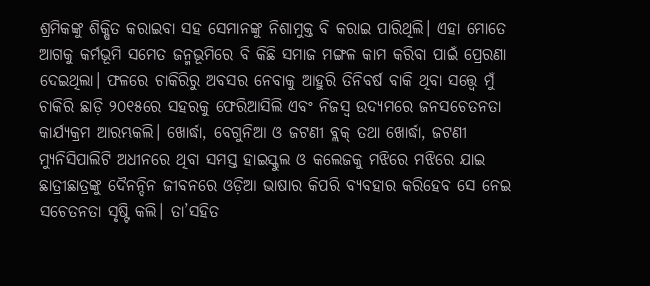ଶ୍ରମିକଙ୍କୁ ଶିକ୍ଷିତ କରାଇବା ସହ ସେମାନଙ୍କୁ ନିଶାମୁକ୍ତ ବି କରାଇ ପାରିଥିଲି। ଏହା ମୋତେ ଆଗକୁ କର୍ମଭୂମି ସମେତ ଜନ୍ମଭୂମିରେ ବି କିଛି ସମାଜ ମଙ୍ଗଳ କାମ କରିବା ପାଇଁ ପ୍ରେରଣା ଦେଇଥିଲା। ଫଳରେ ଚାକିରିରୁ ଅବସର ନେବାକୁ ଆହୁରି ତିନିବର୍ଷ ବାକି ଥିବା ସତ୍ତ୍ୱେ ମୁଁ ଚାକିରି ଛାଡ଼ି ୨୦୧୫ରେ ସହରକୁ ଫେରିଆସିଲି ଏବଂ ନିଜସ୍ବ ଉଦ୍ୟମରେ ଜନସଚେତନତା କାର୍ଯ୍ୟକ୍ରମ ଆରମ୍ଭକଲି। ଖୋର୍ଦ୍ଧା, ବେଗୁନିଆ ଓ ଜଟଣୀ ବ୍ଲକ୍ ତଥା ଖୋର୍ଦ୍ଧା, ଜଟଣୀ ମ୍ୟୁନିସିପାଲିଟି ଅଧୀନରେ ଥିବା ସମସ୍ତ ହାଇସ୍କୁଲ ଓ କଲେଜକୁ ମଝିରେ ମଝିରେ ଯାଇ ଛାତ୍ରୀଛାତ୍ରଙ୍କୁ ଦୈନନ୍ଦିନ ଜୀବନରେ ଓଡ଼ିଆ ଭାଷାର କିପରି ବ୍ୟବହାର କରିହେବ ସେ ନେଇ ସଚେତନତା ସୃଷ୍ଟି କଲି। ତା’ସହିତ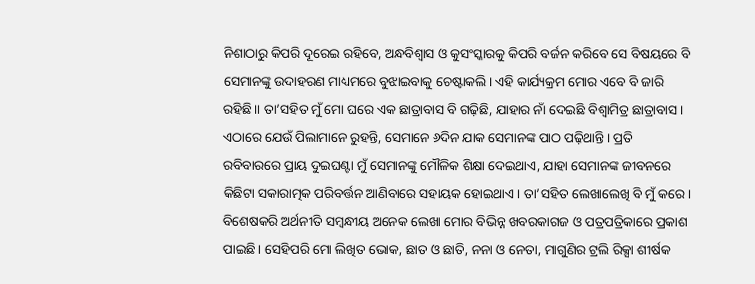ନିଶାଠାରୁ କିପରି ଦୂରେଇ ରହିବେ, ଅନ୍ଧବିଶ୍ୱାସ ଓ କୁସଂସ୍କାରକୁ କିପରି ବର୍ଜନ କରିବେ ସେ ବିଷୟରେ ବି ସେମାନଙ୍କୁ ଉଦାହରଣ ମାଧ୍ୟମରେ ବୁଝାଇବାକୁ ଚେଷ୍ଟାକଲି। ଏହି କାର୍ଯ୍ୟକ୍ରମ ମୋର ଏବେ ବି ଜାରି ରହିଛି॥ ତା’ସହିତ ମୁଁ ମୋ ଘରେ ଏକ ଛାତ୍ରାବାସ ବି ଗଢ଼ିଛି, ଯାହାର ନାଁ ଦେଇଛି ବିଶ୍ୱାମିତ୍ର ଛାତ୍ରାବାସ। ଏଠାରେ ଯେଉଁ ପିଲାମାନେ ରୁହନ୍ତି, ସେମାନେ ୬ଦିନ ଯାକ ସେମାନଙ୍କ ପାଠ ପଢ଼ିଥାନ୍ତି। ପ୍ରତି ରବିବାରରେ ପ୍ରାୟ ଦୁଇଘଣ୍ଟା ମୁଁ ସେମାନଙ୍କୁ ମୌଳିକ ଶିକ୍ଷା ଦେଇଥାଏ, ଯାହା ସେମାନଙ୍କ ଜୀବନରେ କିଛିଟା ସକାରାତ୍ମକ ପରିବର୍ତ୍ତନ ଆଣିବାରେ ସହାୟକ ହୋଇଥାଏ। ତା’ସହିତ ଲେଖାଲେଖି ବି ମୁଁ କରେ। ବିଶେଷକରି ଅର୍ଥନୀତି ସମ୍ବନ୍ଧୀୟ ଅନେକ ଲେଖା ମୋର ବିଭିନ୍ନ ଖବରକାଗଜ ଓ ପତ୍ରପତ୍ରିକାରେ ପ୍ରକାଶ ପାଇଛି। ସେହିପରି ମୋ ଲିଖିତ ଭୋକ, ଛାତ ଓ ଛାତି, ନନା ଓ ନେତା, ମାଗୁଣିର ଟ୍ରଲି ରିକ୍ସା ଶୀର୍ଷକ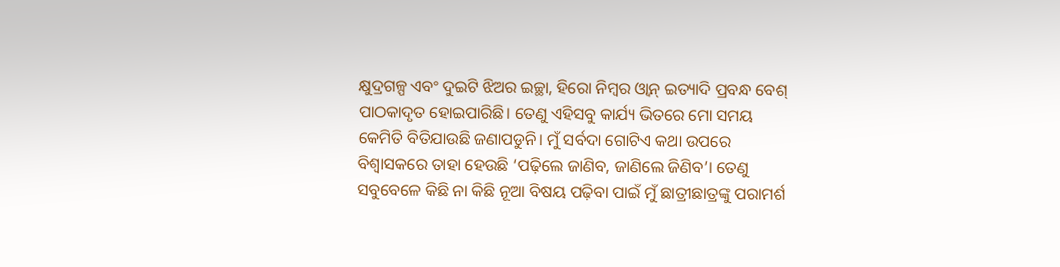କ୍ଷୁଦ୍ରଗଳ୍ପ ଏବଂ ଦୁଇଟି ଝିଅର ଇଚ୍ଛା, ହିରୋ ନିମ୍ବର ଓ୍ବାନ୍ ଇତ୍ୟାଦି ପ୍ରବନ୍ଧ ବେଶ୍ ପାଠକାଦୃତ ହୋଇପାରିଛି। ତେଣୁ ଏହିସବୁ କାର୍ଯ୍ୟ ଭିତରେ ମୋ ସମୟ କେମିତି ବିତିଯାଉଛି ଜଣାପଡୁନି। ମୁଁ ସର୍ବଦା ଗୋଟିଏ କଥା ଉପରେ ବିଶ୍ୱାସକରେ ତାହା ହେଉଛି ‘ପଢ଼ିଲେ ଜାଣିବ, ଜାଣିଲେ ଜିଣିବ’। ତେଣୁ ସବୁବେଳେ କିଛି ନା କିଛି ନୂଆ ବିଷୟ ପଢ଼ିବା ପାଇଁ ମୁଁ ଛାତ୍ରୀଛାତ୍ରଙ୍କୁ ପରାମର୍ଶ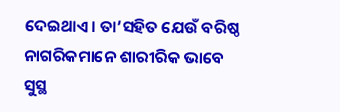ଦେଇଥାଏ। ତା’ସହିତ ଯେଉଁ ବରିଷ୍ଠ ନାଗରିକମାନେ ଶାରୀରିକ ଭାବେ ସୁସ୍ଥ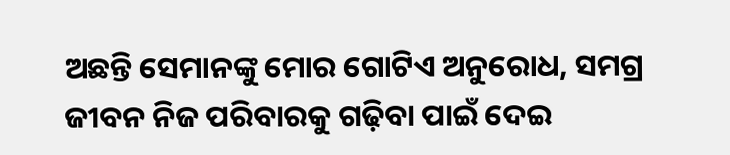ଅଛନ୍ତି ସେମାନଙ୍କୁ ମୋର ଗୋଟିଏ ଅନୁରୋଧ, ସମଗ୍ର ଜୀବନ ନିଜ ପରିବାରକୁ ଗଢ଼ିବା ପାଇଁ ଦେଇ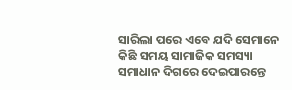ସାରିଲା ପରେ ଏବେ ଯଦି ସେମାନେ କିଛି ସମୟ ସାମାଜିକ ସମସ୍ୟା ସମାଧାନ ଦିଗରେ ଦେଇପାରନ୍ତେ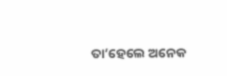ତା’ହେଲେ ଅନେକ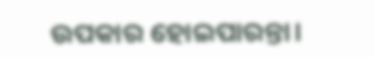ଉପକାର ହୋଇପାରନ୍ତା।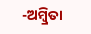-ଅମ୍ବ୍ରିତା